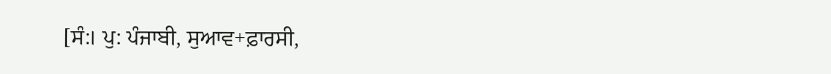[ਸੰ:। ਪੁ: ਪੰਜਾਬੀ, ਸੁਆਵ+ਫ਼ਾਰਸੀ,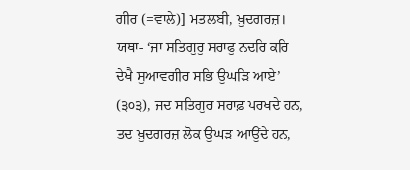ਗੀਰ (=ਵਾਲੇ)] ਮਤਲਬੀ, ਖ਼ੁਦਗਰਜ਼। ਯਥਾ- ‘ਜਾ ਸਤਿਗੁਰੁ ਸਰਾਫੁ ਨਦਰਿ ਕਰਿ ਦੇਖੈ ਸੁਆਵਗੀਰ ਸਭਿ ਉਘੜਿ ਆਏ’ (੩੦੩), ਜਦ ਸਤਿਗੁਰ ਸਰਾਫ਼ ਪਰਖਦੇ ਹਨ, ਤਦ ਖ਼ੁਦਗਰਜ਼ ਲੋਕ ਉਘੜ ਆਉਂਦੇ ਹਨ,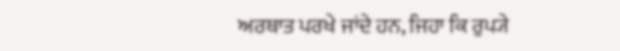ਅਰਥਾਤ ਪਰਖੇ ਜਾਂਦੇ ਹਨ, ਜਿਹਾ ਕਿ ਰੁਪ੍ਯੇ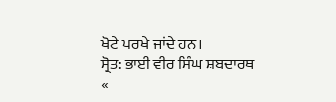ਖੋਟੇ ਪਰਖੇ ਜਾਂਦੇ ਹਨ।
ਸ੍ਰੋਤ: ਭਾਈ ਵੀਰ ਸਿੰਘ ਸ਼ਬਦਾਰਥ
«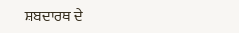ਸ਼ਬਦਾਰਥ ਦੇ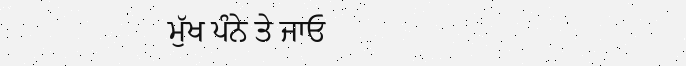ਮੁੱਖ ਪੰਨੇ ਤੇ ਜਾਓ